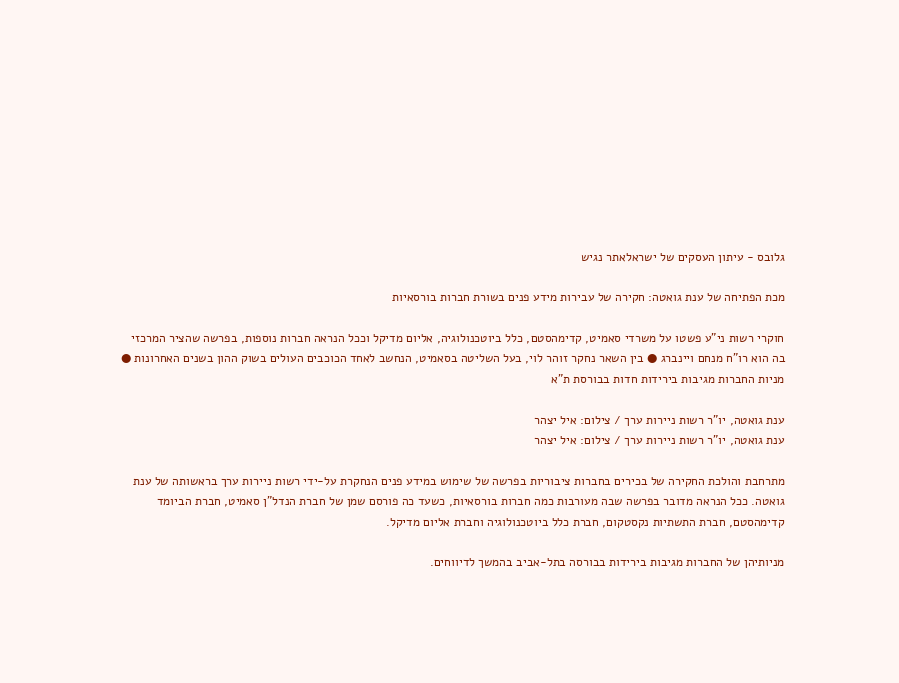גלובס - עיתון העסקים של ישראלאתר נגיש

מכת הפתיחה של ענת גואטה: חקירה של עבירות מידע פנים בשורת חברות בורסאיות

חוקרי רשות ני"ע פשטו על משרדי סאמיט, קדימהסטם, כלל ביוטכנולוגיה, אליום מדיקל וככל הנראה חברות נוספות, בפרשה שהציר המרכזי בה הוא רו"ח מנחם ויינברג ● בין השאר נחקר זוהר לוי, בעל השליטה בסאמיט, הנחשב לאחד הכוכבים העולים בשוק ההון בשנים האחרונות ● מניות החברות מגיבות בירידות חדות בבורסת ת"א

ענת גואטה, יו"ר רשות ניירות ערך / צילום: איל יצהר
ענת גואטה, יו"ר רשות ניירות ערך / צילום: איל יצהר

מתרחבת והולכת החקירה של בכירים בחברות ציבוריות בפרשה של שימוש במידע פנים הנחקרת על-ידי רשות ניירות ערך בראשותה של ענת גואטה. ככל הנראה מדובר בפרשה שבה מעורבות כמה חברות בורסאיות, כשעד כה פורסם שמן של חברת הנדל"ן סאמיט, חברת הביומד קדימהסטם, חברת התשתיות נקסטקום, חברת כלל ביוטכנולוגיה וחברת אליום מדיקל.

מניותיהן של החברות מגיבות בירידות בבורסה בתל-אביב בהמשך לדיווחים.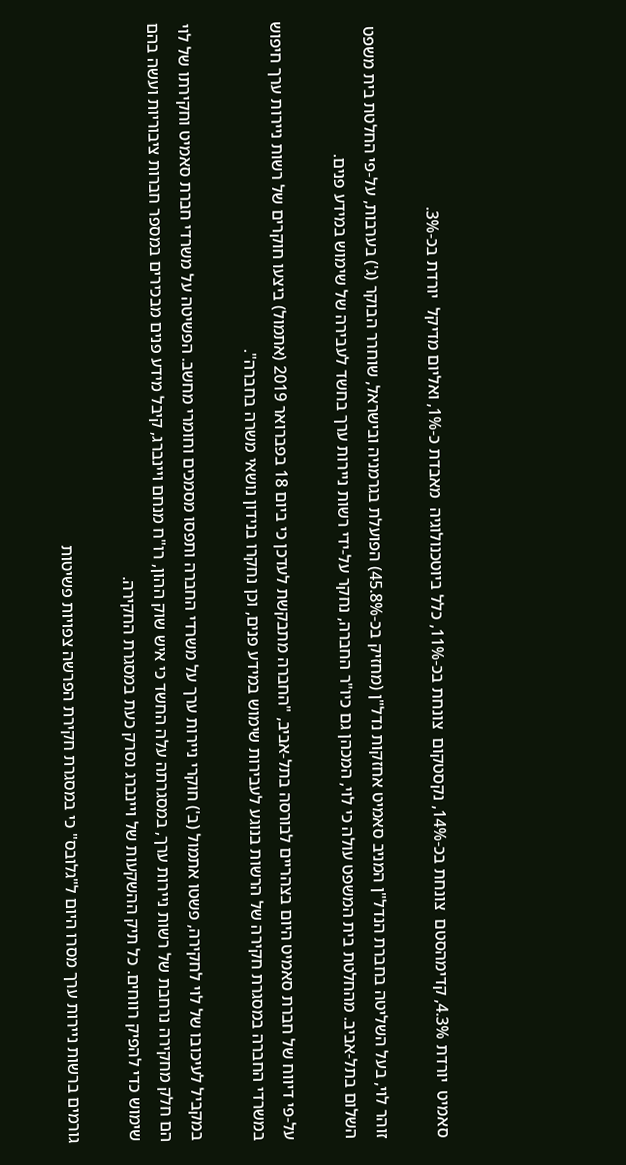סאמיט  יורדת 4.3%, קדימהסטם  צונחת בכ-14%, נקסטקום  צונחת בכ-11%, כלל ביוטכנולוגיה  מאבדת כ-1%, ואליום מדיקל  יורדת בכ-3%.

זוהר לוי, בעל השליטה בחברת הנדל"ן המניב סאמיט אחזקות נדל"ן (מחזיק בכ-45.8%) הפועלת בגרמניה ובישראל, שוחרר הבוקר (ג') בערבות, על-פי החלטת בית משפט השלום בתל-אביב. מהחלטת בית המשפט עולה כי לוי, המכהן גם כיו"ר החברה, נחקר על-ידי רשות ניירות ערך בחשד לעבירה של שימוש במידע פנים.

על-פי דיווח של חברת סאמיט היום בצהריים לבורסה בתל-אביב, "החברה מתבקשת לעדכן כי ביום 18 בפברואר 2019 (אתמול) ביצעו חוקרים של רשות ניירות ערך חיפוש במשרדי החברה במסגרת חקירה של הרשות בנוגע לעבירות שימוש במידע פנים, וכן נחקרו בנידון נושאי משרה בחברה".

במקביל לעיכובו של לוי לחקירה, פשטו אתמול (ב') חוקרי ניירות ערך על משרדי החברה ותפסו מסמכים וחומרי מחשב. הפשיטה על משרדי חברת סאמיט וחקירתו של לוי הם חלק מחקירה נרחבת של רשות ניירות ערך, במסגרתה עלה החשד כי איש שוק ההון, רו"ח מנחם ויינברג, קיבל מידע פנים מבכירים במספר חברות ציבוריות ועשה בהם שימוש כדי להפיק רווחים. כל תיק ההשקעות של ויינברג נסרק כעת במסגרת החקירה.

גורמים ברשות ניירות ערך מסרו היום ל"גלובס" כי במסגרת חקירת הפרשה צפויות פשיטות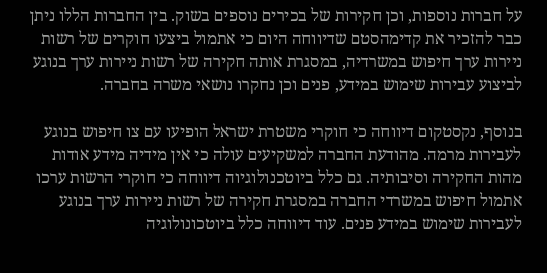על חברות נוספות, וכן חקירות של בכירים נוספים בשוק. בין החברות הללו ניתן כבר להזכיר את קדימהסטם שדיווחה היום כי אתמול ביצעו חוקרים של רשות ניירות ערך חיפוש במשרדיה, במסגרת אותה חקירה של רשות ניירות ערך בנוגע לביצוע עבירות שימוש במידע, פנים וכן נחקרו נושאי משרה בחברה.

בנוסף, נקסטקום דיווחה כי חוקרי משטרת ישראל הופיעו עם צו חיפוש בנוגע לעבירות מרמה. מהודעת החברה למשקיעים עולה כי אין מידיה מידע אודות מהות החקירה וסיבותיה. גם כלל ביוטכנולוגיוה דיווחה כי חוקרי הרשות ערכו אתמול חיפוש במשרדי החברה במסגרת חקירה של רשות ניירות ערך בנוגע לעבירות שימוש במידע פנים. עוד דיווחה כלל ביוטכונולוגיה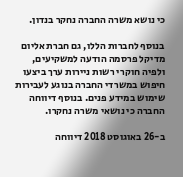כי נושא משרה החברה נחקר בנדון.

בנוסף לחברות הללו, גם חברת אליום מדיקל פרסמה הודעה למשקיעים, ולפיה חוקרי רשות ניירות ערך ביצעו חיפוש במשרדי החברה בנוגע לעבירות שימוש במידע פנים. בנוסף דיווחה החברה כי נושאי משרה נחקרו.

ב-26 באוגוסט 2018 דיווחה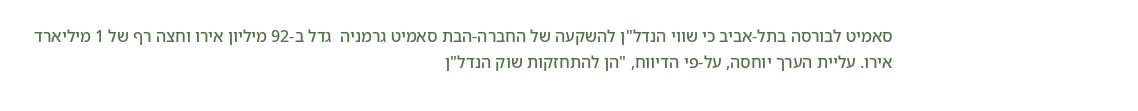סאמיט לבורסה בתל-אביב כי שווי הנדל"ן להשקעה של החברה-הבת סאמיט גרמניה  גדל ב-92 מיליון אירו וחצה רף של 1 מיליארד אירו. עליית הערך יוחסה, על-פי הדיווח, "הן להתחזקות שוק הנדל"ן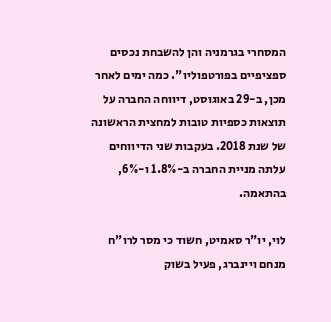המסחרי בגרמניה והן להשבחת נכסים ספציפיים בפורטפוליו". כמה ימים לאחר מכן, ב-29 באוגוסט, דיווחה החברה על תוצאות כספיות טובות למחצית הראשונה של שנת 2018. בעקבות שני הדיווחים עלתה מניית החברה ב-1.8% ו-6%, בהתאמה.

לוי, יו"ר סאמיט, חשוד כי מסר לרו"ח מנחם ויינברג, פעיל בשוק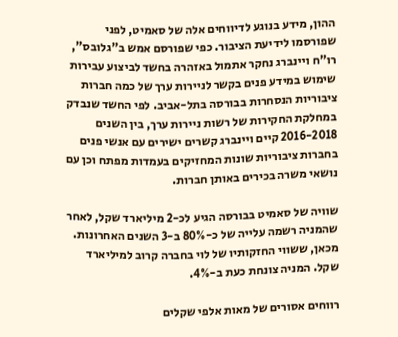ההון, מידע בנוגע לדיווחים אלה של סאמיט, לפני שפורסמו לידיעת הציבור. כפי שפורסם אמש ב"גלובס", רו"ח ויינברג נחקר אתמול באזהרה בחשד לביצוע עבירות שימוש במידע פנים בקשר לניירות ערך של כמה חברות ציבוריות הנסחרות בבורסה בתל-אביב. לפי החשד שנבדק במחלקת החקירות של רשות ניירות ערך, בין השנים 2016-2018 קיים ויינברג קשרים ישירים עם אנשי פנים בחברות ציבוריות שונות המחזיקים בעמדות מפתח וכן עם נושאי משרה בכירים באותן חברות.

שוויה של סאמיט בבורסה הגיע לכ-2 מיליארד שקל, לאחר שהמניה רשמה עלייה של כ-80% ב-3 השנים האחרונות. מכאן, ששווי החזקותיו של לוי בחברה קרוב למיליארד שקל. המניה צונחת כעת ב-4%.

רווחים אסורים של מאות אלפי שקלים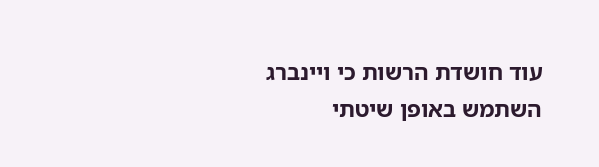עוד חושדת הרשות כי ויינברג השתמש באופן שיטתי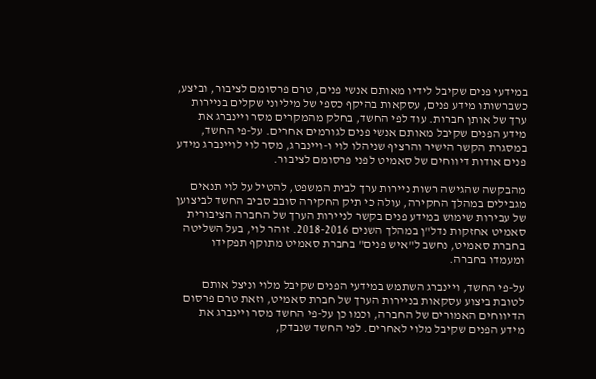במידעי פנים שקיבל לידיו מאותם אנשי פנים, טרם פרסומם לציבור, וביצע, כשברשותו מידע פנים, עסקאות בהיקף כספי של מיליוני שקלים בניירות ערך של אותן חברות. עוד לפי החשד, בחלק מהמקרים מסר ויינברג את מידע הפנים שקיבל מאותם אנשי פנים לגורמים אחרים. על-פי החשד, במסגרת הקשר הישיר והרציף שניהלו לוי ו-ויינברג, מסר לוי לויינברג מידע פנים אודות דיווחים של סאמיט לפני פרסומם לציבור.

מהבקשה שהגישה רשות ניירות ערך לבית המשפט, להטיל על לוי תנאים מגבילים במהלך החקירה, עולה כי תיק החקירה סובב סביב החשד לביצוען של עבירות שימוש במידע פנים בקשר לניירות הערך של החברה הציבורית סאמיט אחזקות נדל"ן במהלך השנים 2018-2016. זוהר לוי, בעל השליטה בחברת סאמיט, נחשב ל"איש פנים" בחברת סאמיט מתוקף תפקידו ומעמדו בחברה.

על-פי החשד, ויינברג השתמש במידעי הפנים שקיבל מלוי וניצל אותם לטובת ביצוע עסקאות בניירות הערך של חברת סאמיט, וזאת טרם פרסום הדיווחים האמורים של החברה, וכמו כן על-פי החשד מסר ויינברג את מידע הפנים שקיבל מלוי לאחרים. לפי החשד שנבדק,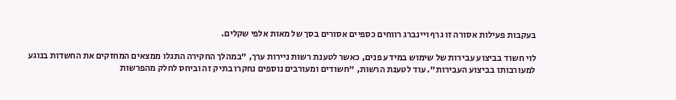בעקבות פעילות אסורה זו גרף ויינברג רווחים כספיים אסורים בסך של מאות אלפי שקלים.

לוי חשוד בביצוע עבירות של שימוש במידע פנים, כאשר לטענת רשות ניירות ערך, "במהלך החקירה התגלו ממצאים המחזקים את החשדות בנוגע למעורבותו בביצוע העבירות". עוד לטענת הרשות, "חשודים ומעורבים נוספים נחקרו בתיק זה וביחס לחלק מהפרשות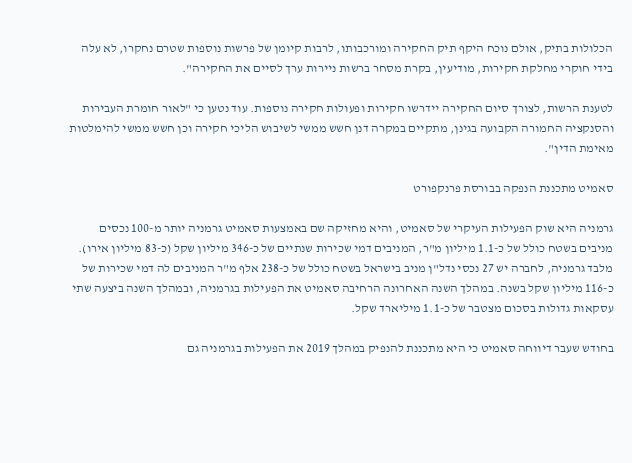הכלולות בתיק, אולם נוכח היקף תיק החקירה ומורכבותו, לרבות קיומן של פרשות נוספות שטרם נחקרו, לא עלה בידי חוקרי מחלקת חקירות, מודיעין, בקרת מסחר ברשות ניירות ערך לסיים את החקירה".

לטענת הרשות, לצורך סיום החקירה יידרשו חקירות ופעולות חקירה נוספות. עוד נטען כי "לאור חומרת העבירות והסנקציה החמורה הקבועה בגינן, מתקיים במקרה דנן חשש ממשי לשיבוש הליכי חקירה וכן חשש ממשי להימלטות מאימת הדין".

סאמיט מתכננת הנפקה בבורסת פרנקפורט

גרמניה היא שוק הפעילות העיקרי של סאמיט, והיא מחזיקה שם באמצעות סאמיט גרמניה יותר מ-100 נכסים מניבים בשטח כולל של כ-1.1 מיליון מ"ר, המניבים דמי שכירות שנתיים של כ-346 מיליון שקל (כ-83 מיליון אירו). מלבד גרמניה, לחברה יש 27 נכסי נדל"ן מניב בישראל בשטח כולל של כ-238 אלף מ"ר המניבים לה דמי שכירות של כ-116 מיליון שקל בשנה. במהלך השנה האחרונה הרחיבה סאמיט את הפעילות בגרמניה, ובמהלך השנה ביצעה שתי עסקאות גדולות בסכום מצטבר של כ-1.1 מיליארד שקל.

בחודש שעבר דיווחה סאמיט כי היא מתכננת להנפיק במהלך 2019 את הפעילות בגרמניה גם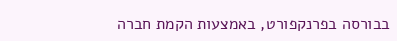בבורסה בפרנקפורט, באמצעות הקמת חברה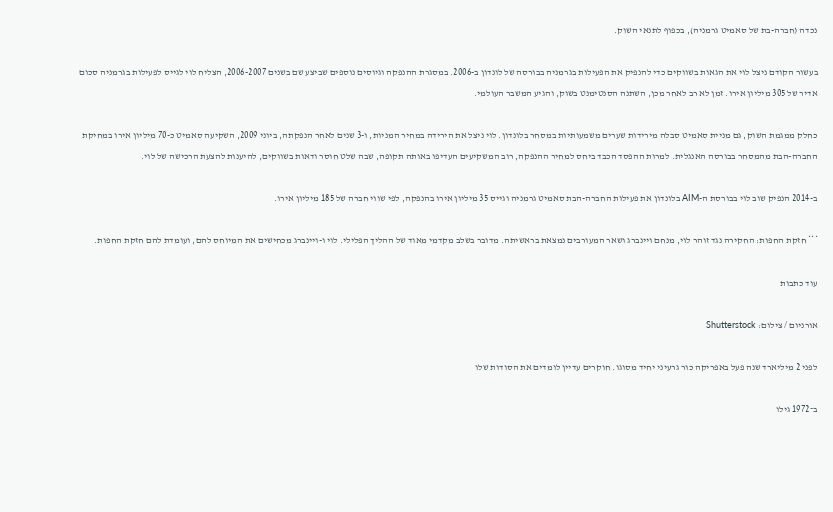נכדה (חברה-בת של סאמיט גרמניה), בכפוף לתנאי השוק.

בעשור הקודם ניצל לוי את הגאות בשווקים כדי להנפיק את הפעילות בגרמניה בבורסה של לונדון ב-2006. במסגרת ההנפקה וגיוסים נוספים שביצע שם בשנים 2006-2007, הצליח לוי לגייס לפעילות בגרמניה סכום אדיר של 305 מיליון אירו. זמן לא רב לאחר מכן, השתנה הסנטימנט בשוק, והגיע המשבר העולמי.

כחלק ממגמת השוק, גם מניית סאמיט סבלה מירידות שערים משמעותיות במסחר בלונדון. לוי ניצל את הירידה במחיר המניות, ו-3 שנים לאחר הנפקתה, ביוני 2009, השקיעה סאמיט כ-70 מיליון אירו במחיקת החברה-הבת מהמסחר בבורסה האנגלית. למרות ההפסד הכבד ביחס למחיר ההנפקה, רוב המשקיעים העדיפו באותה תקופה, שבה שלט חוסר ודאות בשווקים, להיענות להצעת הרכישה של לוי.

ב-2014 הנפיק שוב לוי בבורסת ה-AIM בלונדון את פעילות החברה-הבת סאמיט גרמניה וגייס 35 מיליון אירו בהנפקה, לפי שווי חברה של 185 מיליון אירו.

*** חזקת החפות: החקירה נגד זוהר לוי, מנחם ויינברג ושאר המעורבים נמצאת בראשיתה. מדובר בשלב מקדמי מאוד של ההליך הפלילי. לוי ו-ויינברג מכחישים את המיוחס להם, ועומדת להם חזקת החפות.

עוד כתבות

אורניום / צילום: Shutterstock

לפני 2 מיליארד שנה פעל באפריקה כור גרעיני יחיד מסוגו. חוקרים עדיין לומדים את הסודות שלו

ב־1972 גילו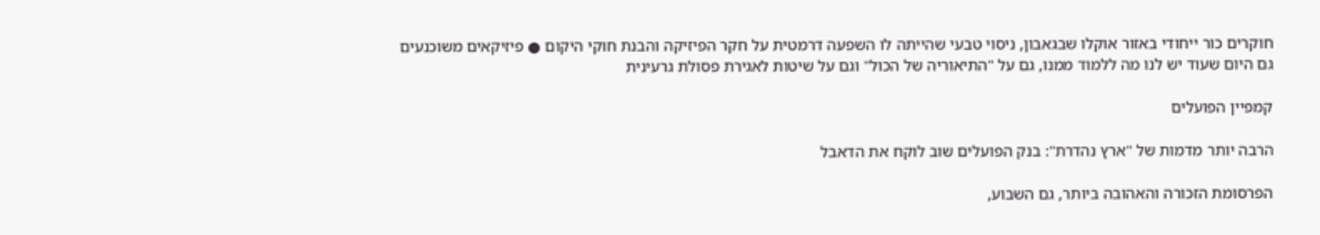חוקרים כור ייחודי באזור אוקלו שבגאבון, ניסוי טבעי שהייתה לו השפעה דרמטית על חקר הפיזיקה והבנת חוקי היקום ● פיזיקאים משוכנעים גם היום שעוד יש לנו מה ללמוד ממנו, גם על "התיאוריה של הכול" וגם על שיטות לאגירת פסולת גרעינית

קמפיין הפועלים

הרבה יותר מדמות של "ארץ נהדרת": בנק הפועלים שוב לוקח את הדאבל

הפרסומת הזכורה והאהובה ביותר, גם השבוע,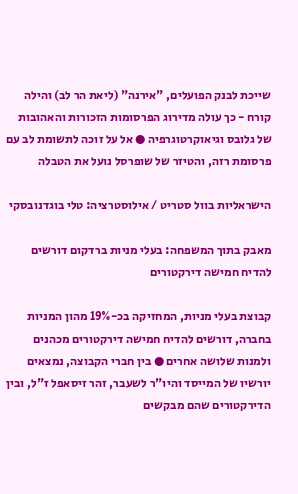שייכת לבנק הפועלים, "אירנה" (ליאת הר לב) והילה קורח - כך עולה מדירוג הפרסומות הזכורות והאהובות של גלובס וגיאוקרטוגרפיה ● אל על זוכה לתשומת לב עם פרסומת רזה, והטיזר של שופרסל נועל את הטבלה

הישראליות בוול סטריט / אילוסטרציה: טלי בוגדנובסקי

מאבק בתוך המשפחה: בעלי מניות ברדקום דורשים להדיח חמישה דירקטורים

קבוצת בעלי מניות, המחזיקה בכ-19% מהון המניות בחברה, דורשים להדיח חמישה דירקטורים מכהנים ולמנות שלושה אחרים ● בין חברי הקבוצה, נמצאים יורשיו של המייסד והיו"ר לשעבר, זהר זיסאפל ז"ל, ובין הדירקטורים שהם מבקשים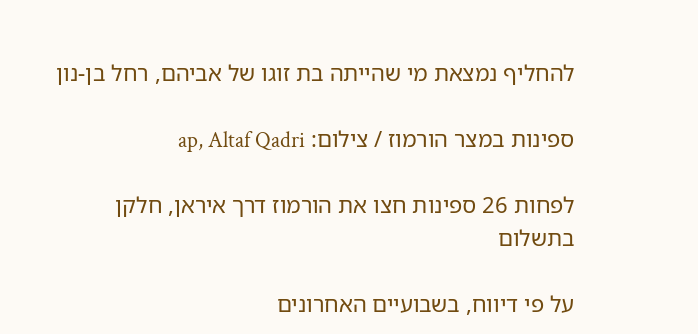להחליף נמצאת מי שהייתה בת זוגו של אביהם, רחל בן-נון

ספינות במצר הורמוז / צילום: ap, Altaf Qadri

לפחות 26 ספינות חצו את הורמוז דרך איראן, חלקן בתשלום

על פי דיווח, בשבועיים האחרונים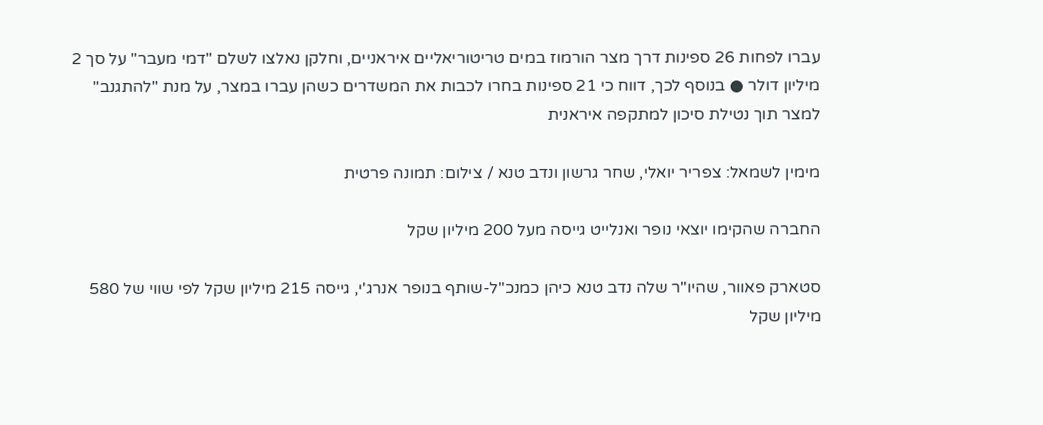עברו לפחות 26 ספינות דרך מצר הורמוז במים טריטוריאליים איראניים, וחלקן נאלצו לשלם "דמי מעבר" על סך 2 מיליון דולר ● בנוסף לכך, דווח כי 21 ספינות בחרו לכבות את המשדרים כשהן עברו במצר, על מנת "להתגנב" למצר תוך נטילת סיכון למתקפה איראנית

מימין לשמאל: צפריר יואלי, שחר גרשון ונדב טנא / צילום: תמונה פרטית

החברה שהקימו יוצאי נופר ואנלייט גייסה מעל 200 מיליון שקל

סטארק פאוור, שהיו"ר שלה נדב טנא כיהן כמנכ"ל-שותף בנופר אנרג'י, גייסה 215 מיליון שקל לפי שווי של 580 מיליון שקל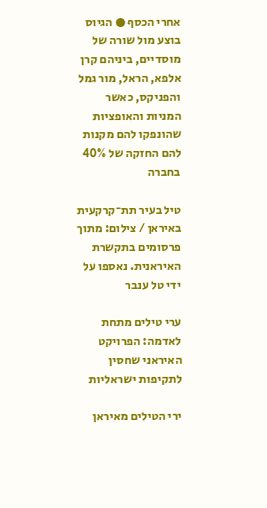אחרי הכסף ● הגיוס בוצע מול שורה של מוסדיים, ביניהם קרן אלפא, הראל, מור גמל והפניקס, כאשר המניות והאופציות שהונפקו להם מקנות להם החזקה של 40% בחברה

טיל בעיר תת־קרקעית באיראן / צילום: מתוך פרסומים בתקשרת האיראנית. נאספו על ידי טל ענבר

ערי טילים מתחת לאדמה: הפרויקט האיראני שחסין לתקיפות ישראליות

ירי הטילים מאיראן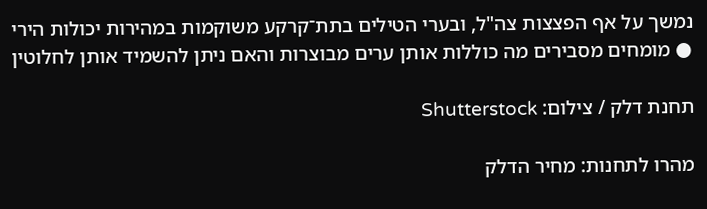נמשך על אף הפצצות צה"ל, ובערי הטילים בתת־קרקע משוקמות במהירות יכולות הירי ● מומחים מסבירים מה כוללות אותן ערים מבוצרות והאם ניתן להשמיד אותן לחלוטין

תחנת דלק / צילום: Shutterstock

מהרו לתחנות: מחיר הדלק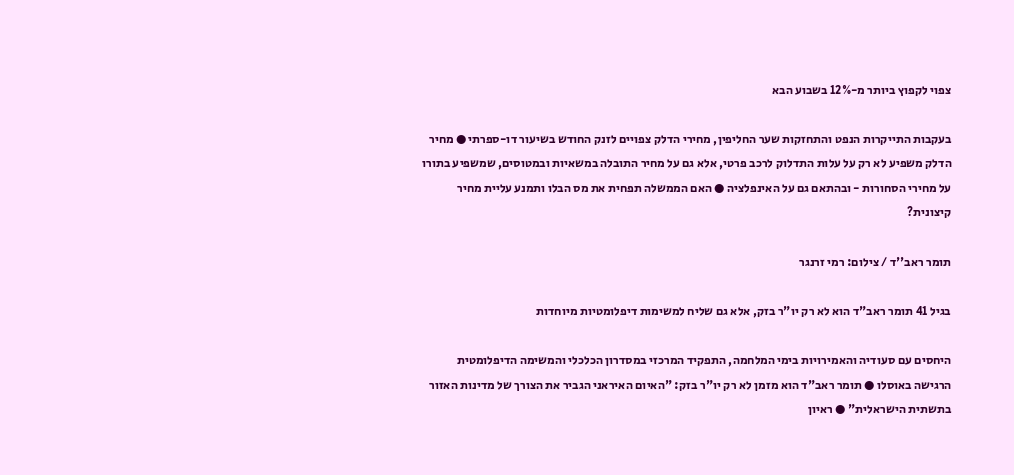צפוי לקפוץ ביותר מ-12% בשבוע הבא

בעקבות התייקרות הנפט והתחזקות שער החליפין, מחירי הדלק צפויים לזנק החודש בשיעור דו-ספרתי ● מחיר הדלק משפיע לא רק על עלות התדלוק לרכב פרטי, אלא גם על מחיר התובלה במשאיות ובמטוסים, שמשפיע בתורו על מחירי הסחורות - ובהתאם גם על האינפלציה ● האם הממשלה תפחית את מס הבלו ותמנע עליית מחיר קיצונית?

תומר ראב''ד / צילום: רמי זרנגר

בגיל 41 תומר ראב"ד הוא לא רק יו"ר בזק, אלא גם שליח למשימות דיפלומטיות מיוחדות

היחסים עם סעודיה והאמירויות בימי המלחמה, התפקיד המרכזי במסדרון הכלכלי והמשימה הדיפלומטית הרגישה באוסלו ● תומר ראב"ד הוא מזמן לא רק יו"ר בזק: "האיום האיראני הגביר את הצורך של מדינות האזור בתשתית הישראלית" ● ראיון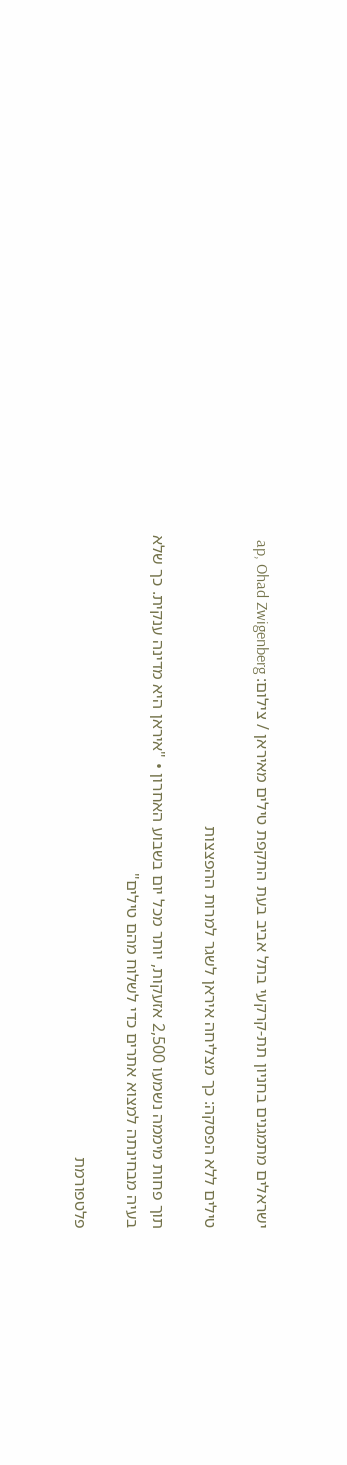ישראלים מתמגנים בחניון תת-קרקעי בתל אביב בעת התקפת טילים מאיראן / צילום: ap, Ohad Zwigenberg

טילים ללא הפסקה: כך מצליחה איראן לשגר למרות ההפצצות

תוך פחות מיממה נשמעו 2,500 אזעקות, יותר מכל יום בשבוע האחרון • "איראן היא מדינה ענקית. כך שלא בעיה מבחינתה למצוא אתרים כדי לשלוח מהם טילים"

פלטפורמת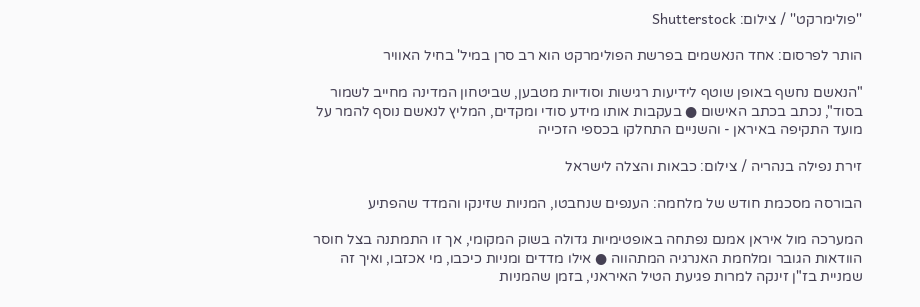''פולימרקט'' / צילום: Shutterstock

הותר לפרסום: אחד הנאשמים בפרשת הפולימרקט הוא רב סרן במיל' בחיל האוויר

"הנאשם נחשף באופן שוטף לידיעות רגישות וסודיות מטבען, שביטחון המדינה מחייב לשמור בסוד", נכתב בכתב האישום ● בעקבות אותו מידע סודי ומקדים, המליץ לנאשם נוסף להמר על מועד התקיפה באיראן - והשניים התחלקו בכספי הזכייה

זירת נפילה בנהריה / צילום: כבאות והצלה לישראל

הבורסה מסכמת חודש של מלחמה: הענפים שנחבטו, המניות שזינקו והמדד שהפתיע

המערכה מול איראן אמנם נפתחה באופטימיות גדולה בשוק המקומי, אך זו התמתנה בצל חוסר הוודאות הגובר ומלחמת האנרגיה המתהווה ● אילו מדדים ומניות כיכבו, מי אכזבו, ואיך זה שמניית בז"ן זינקה למרות פגיעת הטיל האיראני, בזמן שהמניות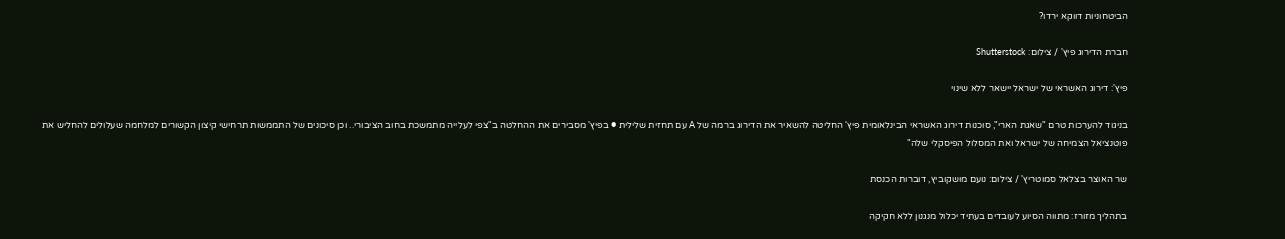הביטחוניות דווקא ירדו?

חברת הדירוג פיץ' / צילום: Shutterstock

פיץ': דירוג האשראי של ישראל יישאר ללא שינוי

בניגוד להערכות טרם "שאגת הארי", סוכנות דירוג האשראי הבינלאומית פיץ' החליטה להשאיר את הדירוג ברמה של A עם תחזית שלילית ● בפיץ' מסבירים את ההחלטה ב"צפי לעלייה מתמשכת בחוב הציבורי.. וכן סיכונים של התממשות תרחישי קיצון הקשורים למלחמה שעלולים להחליש את פוטנציאל הצמיחה של ישראל ואת המסלול הפיסקלי שלה"

שר האוצר בצלאל סמוטריץ' / צילום: נועם מושקוביץ, דוברות הכנסת

בתהליך מזורז: מתווה הסיוע לעובדים בעתיד יכלול מנגנון ללא חקיקה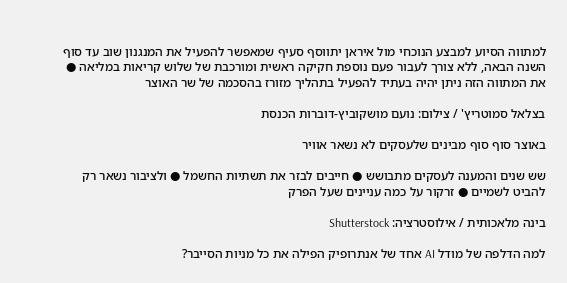למתווה הסיוע למבצע הנוכחי מול איראן יתווסף סעיף שמאפשר להפעיל את המנגנון שוב עד סוף השנה הבאה, ללא צורך לעבור פעם נוספת חקיקה ראשית ומורכבת של שלוש קריאות במליאה ● את המתווה הזה ניתן יהיה בעתיד להפעיל בתהליך מזורז בהסכמה של שר האוצר

בצלאל סמוטריץ' / צילום: נועם מושקוביץ-דוברות הכנסת

באוצר סוף סוף מבינים שלעסקים לא נשאר אוויר

שש שנים והמענה לעסקים מתבושש ● חייבים לבזר את תשתיות החשמל ● ולציבור נשאר רק להביט לשמיים ● זרקור על כמה עניינים שעל הפרק

בינה מלאכותית / אילוסטרציה: Shutterstock

למה הדלפה של מודל AI אחד של אנתרופיק הפילה את כל מניות הסייבר?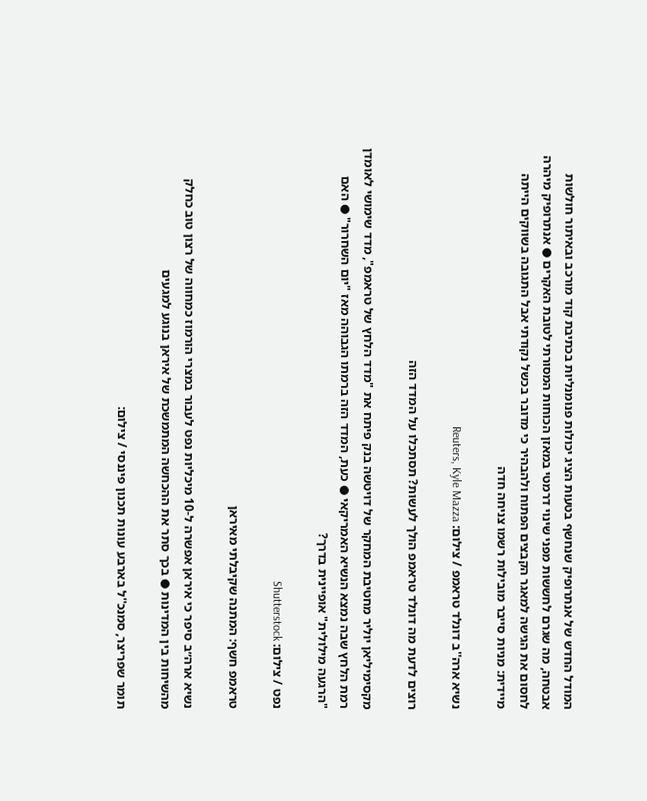המודל החדש של אנתרופיק שנחשף בטעות הציג יכולות פנומנליות בכתיבת קוד מורכב ובאיתור חולשות אבטחה, מה שגרם לחששות מפני שינוי דרמטי במאזן הכוחות המסורתי לטובת האקרים ● אנתרופיק מיהרה לחסום את הגישה למאגר הקבצים הפתוח ולהבהיר כי מדובר בכשל נקודתי אבל התגובה בשווקים הייתה מיידית: מניות סייבר מובילות רשמו צניחה חדה

נשיא ארה''ב דונלד טראמפ / צילום: Reuters, Kyle Mazza

רוצים לדעת מה דונלד טראמפ הולך לעשות? תסתכלו על המדד הזה

מקסימיליאן יוליר מחטיבת המחקר של דויטשה בנק פיתח את "מדד הלחץ של טראמפ", מדד שימושי לאומדן רמת הלחץ שבה נמצא הנשיא האמריקאי ● כעת, המדד הזה ברמתו הגבוהה מאז "יום השחרור" ● האם "הרגעה מילולית" אופיינית בדרך?

נפט / צילום: Shutterstock

טראמפ חשף: המתנה שקיבלתי מאיראן

נשיא ארה״ב סיפר כי איראן אפשרה ל-10 מיכליות נפט לעבור במצרי הורמוז כמחווה של רצון טוב כחלק מהשיחות בין המדינות ● בכך סתר את ההכחשה המתמשכת של איראן בנוגע למגעים

תומר שפריצר, סמנכ''ל בארבע עונות תכנון פיננסי / צילום: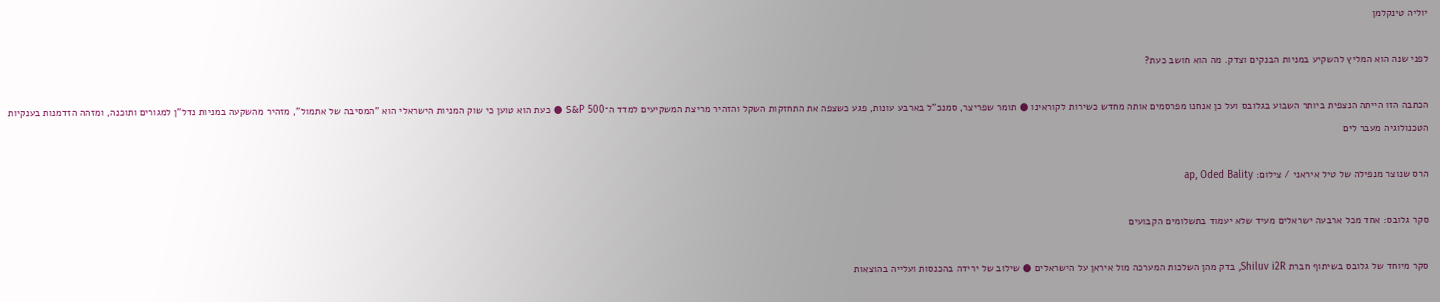יוליה טינקלמן

לפני שנה הוא המליץ להשקיע במניות הבנקים וצדק. מה הוא חושב כעת?

הכתבה הזו הייתה הנצפית ביותר השבוע בגלובס ועל כן אנחנו מפרסמים אותה מחדש כשירות לקוראינו ● תומר שפריצר, סמנכ"ל בארבע עונות, פגע כשצפה את התחזקות השקל והזהיר מריצת המשקיעים למדד ה־S&P 500 ● כעת הוא טוען כי שוק המניות הישראלי הוא "המסיבה של אתמול", מזהיר מהשקעה במניות נדל"ן למגורים ותוכנה, ומזהה הזדמנות בענקיות הטכנולוגיה מעבר לים

הרס שנוצר מנפילה של טיל איראני / צילום: ap, Oded Bality

סקר גלובס: אחד מכל ארבעה ישראלים מעיד שלא יעמוד בתשלומים הקבועים

סקר מיוחד של גלובס בשיתוף חברת Shiluv i2R, בדק מהן השלכות המערכה מול איראן על הישראלים ● שילוב של ירידה בהכנסות ועלייה בהוצאות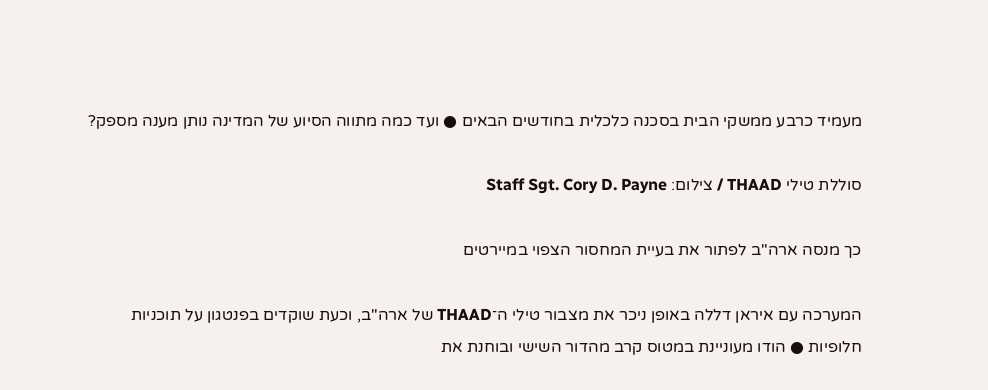מעמיד כרבע ממשקי הבית בסכנה כלכלית בחודשים הבאים ● ועד כמה מתווה הסיוע של המדינה נותן מענה מספק?

סוללת טילי THAAD / צילום: Staff Sgt. Cory D. Payne

כך מנסה ארה"ב לפתור את בעיית המחסור הצפוי במיירטים

המערכה עם איראן דללה באופן ניכר את מצבור טילי ה־THAAD של ארה"ב, וכעת שוקדים בפנטגון על תוכניות חלופיות ● הודו מעוניינת במטוס קרב מהדור השישי ובוחנת את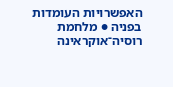האפשרויות העומדות בפניה ● מלחמת רוסיה־אוקראינה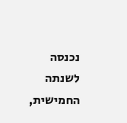נכנסה לשנתה החמישית,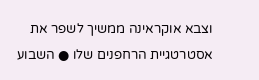וצבא אוקראינה ממשיך לשפר את אסטרטגיית הרחפנים שלו ● השבוע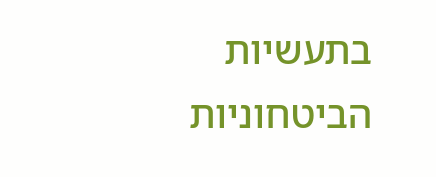בתעשיות הביטחוניות